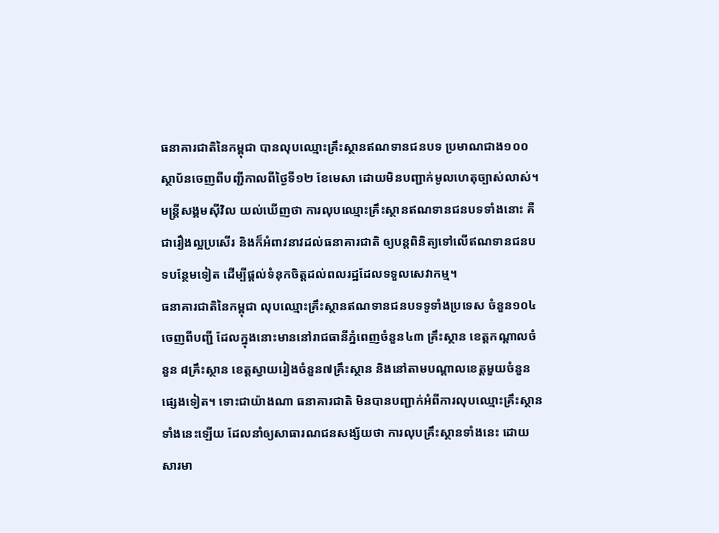ធនាគារជាតិនៃកម្ពុជា បានលុបឈ្មោះគ្រឹះស្ថានឥណទានជនបទ ប្រមាណជាង១០០ ស្ថាប័នចេញពីបញ្ជីកាលពីថ្ងៃទី១២ ខែមេសា ដោយមិនបញ្ជាក់មូលហេតុច្បាស់លាស់។ មន្ត្រីសង្គមស៊ីវិល យល់ឃើញថា ការលុបឈ្មោះគ្រឹះស្ថានឥណទានជនបទទាំងនោះ គឺជារឿងល្អប្រសើរ និងក៏អំពាវនាវដល់ធនាគារជាតិ ឲ្យបន្តពិនិត្យទៅលើឥណទានជនបទបន្ថែមទៀត ដើម្បីផ្ដល់ទំនុកចិត្តដល់ពលរដ្ឋដែលទទួលសេវាកម្ម។
ធនាគារជាតិនៃកម្ពុជា លុបឈ្មោះគ្រឹះស្ថានឥណទានជនបទទូទាំងប្រទេស ចំនួន១០៤ ចេញពីបញ្ជី ដែលក្នុងនោះមាននៅរាជធានីភ្នំពេញចំនួន៤៣ គ្រឹះស្ថាន ខេត្តកណ្ដាលចំនួន ៨គ្រឹះស្ថាន ខេត្តស្វាយរៀងចំនួន៧គ្រឹះស្ថាន និងនៅតាមបណ្ដាលខេត្តមួយចំនួនផ្សេងទៀត។ ទោះជាយ៉ាងណា ធនាគារជាតិ មិនបានបញ្ជាក់អំពីការលុបឈ្មោះគ្រឹះស្ថានទាំងនេះឡើយ ដែលនាំឲ្យសាធារណជនសង្ស័យថា ការលុបគ្រឹះស្ថានទាំងនេះ ដោយសារមា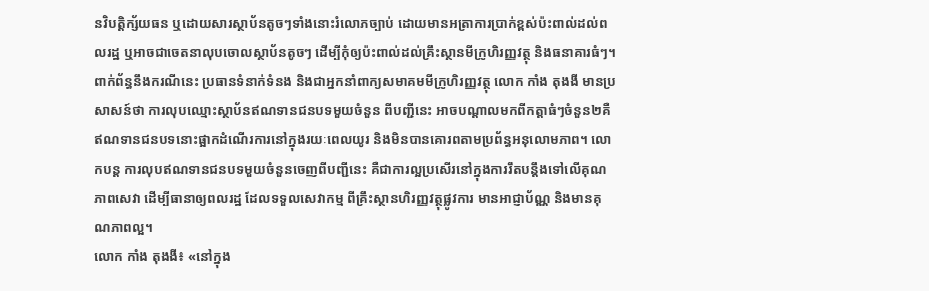នវិបត្តិក្ស័យធន ឬដោយសារស្ថាប័នតូចៗទាំងនោះរំលោភច្បាប់ ដោយមានអត្រាការប្រាក់ខ្ពស់ប៉ះពាល់ដល់ពលរដ្ឋ ឬអាចជាចេតនាលុបចោលស្ថាប័នតូចៗ ដើម្បីកុំឲ្យប៉ះពាល់ដល់គ្រឹះស្ថានមីក្រូហិរញ្ញវត្ថុ និងធនាគារធំៗ។
ពាក់ព័ន្ធនឹងករណីនេះ ប្រធានទំនាក់ទំនង និងជាអ្នកនាំពាក្យសមាគមមីក្រូហិរញ្ញវត្ថុ លោក កាំង តុងងី មានប្រសាសន៍ថា ការលុបឈ្មោះស្ថាប័នឥណទានជនបទមួយចំនួន ពីបញ្ជីនេះ អាចបណ្ដាលមកពីកត្តាធំៗចំនួន២គឺ ឥណទានជនបទនោះផ្អាកដំណើរការនៅក្នុងរយៈពេលយូរ និងមិនបានគោរពតាមប្រព័ន្ធអនុលោមភាព។ លោកបន្ត ការលុបឥណទានជនបទមួយចំនួនចេញពីបញ្ជីនេះ គឺជាការល្អប្រសើរនៅក្នុងការរឹតបន្តឹងទៅលើគុណភាពសេវា ដើម្បីធានាឲ្យពលរដ្ឋ ដែលទទួលសេវាកម្ម ពីគ្រឹះស្ថានហិរញ្ញវត្ថុផ្លូវការ មានអាជ្ញាប័ណ្ណ និងមានគុណភាពល្អ។
លោក កាំង តុងងី៖ «នៅក្នុង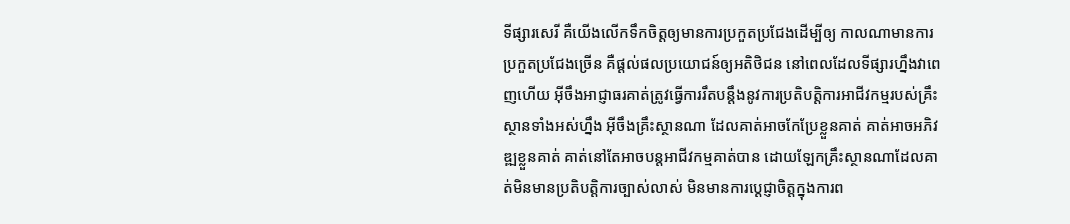ទីផ្សារសេរី គឺយើងលើកទឹកចិត្តឲ្យមានការប្រកួតប្រជែងដើម្បីឲ្យ កាលណាមានការប្រកួតប្រជែងច្រើន គឺផ្ដល់ផលប្រយោជន៍ឲ្យអតិថិជន នៅពេលដែលទីផ្សារហ្នឹងវាពេញហើយ អ៊ីចឹងអាជ្ញាធរគាត់ត្រូវធ្វើការរឹតបន្តឹងនូវការប្រតិបត្តិការអាជីវកម្មរបស់គ្រឹះស្ថានទាំងអស់ហ្នឹង អ៊ីចឹងគ្រឹះស្ថានណា ដែលគាត់អាចកែប្រែខ្លួនគាត់ គាត់អាចអភិវឌ្ឍខ្លួនគាត់ គាត់នៅតែអាចបន្តអាជីវកម្មគាត់បាន ដោយឡែកគ្រឹះស្ថានណាដែលគាត់មិនមានប្រតិបត្តិការច្បាស់លាស់ មិនមានការប្ដេជ្ញាចិត្តក្នុងការព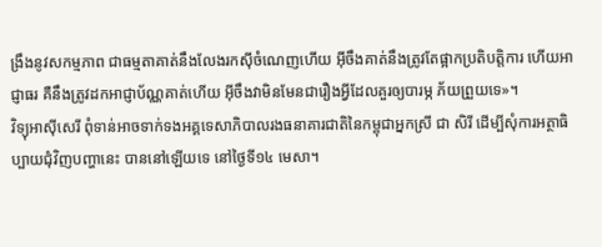ង្រឹងនូវសកម្មភាព ជាធម្មតាគាត់នឹងលែងរកស៊ីចំណេញហើយ អ៊ីចឹងគាត់នឹងត្រូវតែផ្អាកប្រតិបត្តិការ ហើយអាជ្ញាធរ គឺនឹងត្រូវដកអាជ្ញាប័ណ្ណគាត់ហើយ អ៊ីចឹងវាមិនមែនជារឿងអ្វីដែលគួរឲ្យបារម្ភ ភ័យព្រួយទេ»។
វិទ្យុអាស៊ីសេរី ពុំទាន់អាចទាក់ទងអគ្គទេសាភិបាលរងធនាគារជាតិនៃកម្ពុជាអ្នកស្រី ជា សិរី ដើម្បីសុំការអត្ថាធិប្បាយជុំវិញបញ្ហានេះ បាននៅឡើយទេ នៅថ្ងៃទី១៤ មេសា។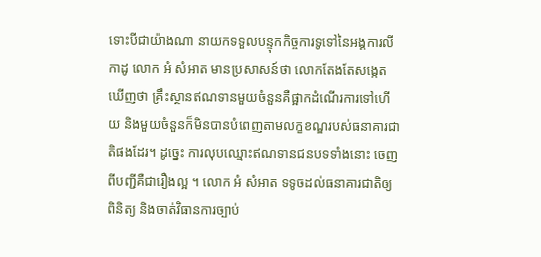ទោះបីជាយ៉ាងណា នាយកទទួលបន្ទុកកិច្ចការទូទៅនៃអង្គការលីកាដូ លោក អំ សំអាត មានប្រសាសន៍ថា លោកតែងតែសង្កេតឃើញថា គ្រឹះស្ថានឥណទានមួយចំនួនគឺផ្អាកដំណើរការទៅហើយ និងមួយចំនួនក៏មិនបានបំពេញតាមលក្ខខណ្ឌរបស់ធនាគារជាតិផងដែរ។ ដូច្នេះ ការលុបឈ្មោះឥណទានជនបទទាំងនោះ ចេញពីបញ្ជីគឺជារឿងល្អ ។ លោក អំ សំអាត ទទូចដល់ធនាគារជាតិឲ្យពិនិត្យ និងចាត់វិធានការច្បាប់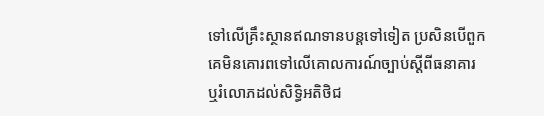ទៅលើគ្រឹះស្ថានឥណទានបន្តទៅទៀត ប្រសិនបើពួកគេមិនគោរពទៅលើគោលការណ៍ច្បាប់ស្ដីពីធនាគារ ឬរំលោភដល់សិទ្ធិអតិថិជ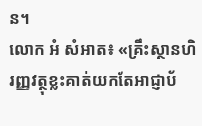ន។
លោក អំ សំអាត៖ «គ្រឹះស្ថានហិរញ្ញវត្ថុខ្លះគាត់យកតែអាជ្ញាប័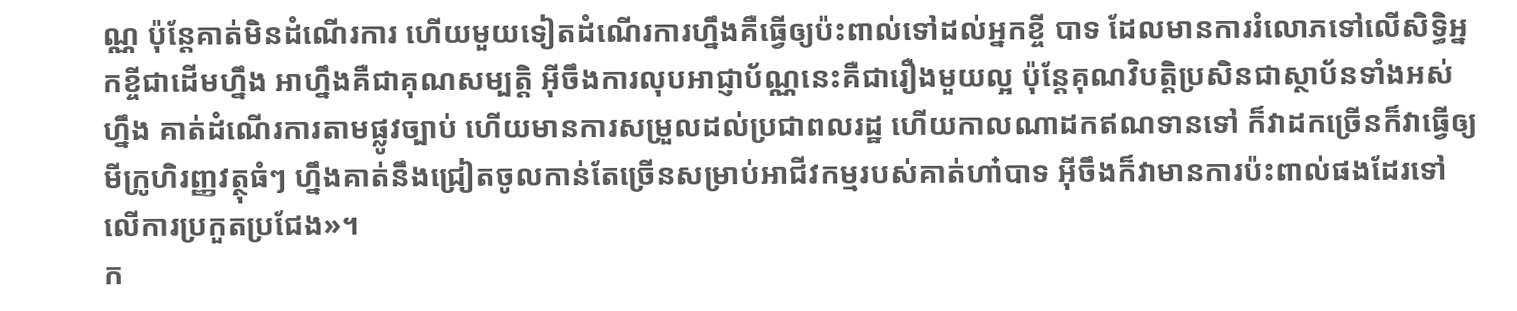ណ្ណ ប៉ុន្តែគាត់មិនដំណើរការ ហើយមួយទៀតដំណើរការហ្នឹងគឺធ្វើឲ្យប៉ះពាល់ទៅដល់អ្នកខ្ចី បាទ ដែលមានការរំលោភទៅលើសិទ្ធិអ្នកខ្ចីជាដើមហ្នឹង អាហ្នឹងគឺជាគុណសម្បត្តិ អ៊ីចឹងការលុបអាជ្ញាប័ណ្ណនេះគឺជារឿងមួយល្អ ប៉ុន្តែគុណវិបត្តិប្រសិនជាស្ថាប័នទាំងអស់ហ្នឹង គាត់ដំណើរការតាមផ្លូវច្បាប់ ហើយមានការសម្រួលដល់ប្រជាពលរដ្ឋ ហើយកាលណាដកឥណទានទៅ ក៏វាដកច្រើនក៏វាធ្វើឲ្យមីក្រូហិរញ្ញវត្ថុធំៗ ហ្នឹងគាត់នឹងជ្រៀតចូលកាន់តែច្រើនសម្រាប់អាជីវកម្មរបស់គាត់ហា៎បាទ អ៊ីចឹងក៏វាមានការប៉ះពាល់ផងដែរទៅលើការប្រកួតប្រជែង»។
ក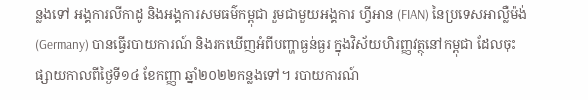ន្លងទៅ អង្គការលីកាដូ និងអង្គការសមធម៌កម្ពុជា រួមជាមួយអង្គការ ហ្វីអាន (FIAN) នៃប្រទេសអាល្លឺម៉ង់ (Germany) បានធ្វើរបាយការណ៍ និងរកឃើញអំពីបញ្ហាធ្ងន់ធ្ងរ ក្នុងវិស័យហិរញ្ញវត្ថុនៅកម្ពុជា ដែលចុះផ្សាយកាលពីថ្ងៃទី១៤ ខែកញ្ញា ឆ្នាំ២០២២កន្លងទៅ។ របាយការណ៍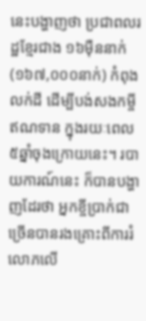នេះបង្ហាញថា ប្រជាពលរដ្ឋខ្មែរជាង ១៦ម៉ឺននាក់ (១៦៧,០០០នាក់) កំពុងលក់ដី ដើម្បីបង់សងកម្ចីឥណទាន ក្នុងរយៈពេល៥ឆ្នាំចុងក្រោយនេះ។ របាយការណ៍នេះ ក៏បានបង្ហាញដែរថា អ្នកខ្ចីប្រាក់ជាច្រើនបានរងគ្រោះពីការរំលោភលើ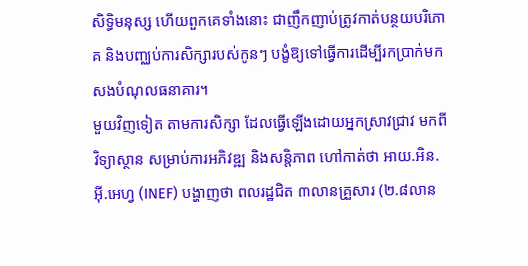សិទ្ធិមនុស្ស ហើយពួកគេទាំងនោះ ជាញឹកញាប់ត្រូវកាត់បន្ថយបរិភោគ និងបញ្ឈប់ការសិក្សារបស់កូនៗ បង្ខំឱ្យទៅធ្វើការដើម្បីរកប្រាក់មកសងបំណុលធនាគារ។
មួយវិញទៀត តាមការសិក្សា ដែលធ្វើឡើងដោយអ្នកស្រាវជ្រាវ មកពីវិទ្យាស្ថាន សម្រាប់ការអភិវឌ្ឍ និងសន្តិភាព ហៅកាត់ថា អាយ.អិន.អ៊ី.អេហ្វ (INEF) បង្ហាញថា ពលរដ្ឋជិត ៣លានគ្រួសារ (២.៨លាន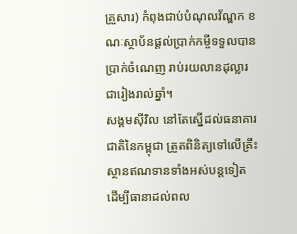គ្រួសារ) កំពុងជាប់បំណុលវ័ណ្ឌក ខណៈស្ថាប័នផ្ដល់ប្រាក់កម្ចីទទួលបានប្រាក់ចំណេញ រាប់រយលានដុល្លារជារៀងរាល់ឆ្នាំ។
សង្គមស៊ីវិល នៅតែស្នើដល់ធនាគារជាតិនៃកម្ពុជា ត្រួតពិនិត្យទៅលើគ្រឹះស្ថានឥណទានទាំងអស់បន្តទៀត ដើម្បីធានាដល់ពល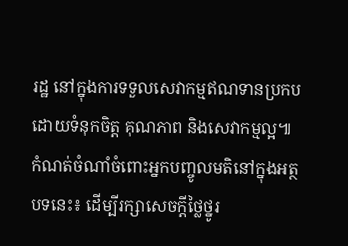រដ្ឋ នៅក្នុងការទទួលសេវាកម្មឥណទានប្រកបដោយទំនុកចិត្ត គុណភាព និងសេវាកម្មល្អ៕
កំណត់ចំណាំចំពោះអ្នកបញ្ចូលមតិនៅក្នុងអត្ថបទនេះ៖ ដើម្បីរក្សាសេចក្ដីថ្លៃថ្នូរ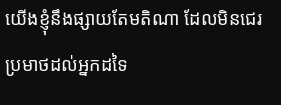យើងខ្ញុំនឹងផ្សាយតែមតិណា ដែលមិនជេរប្រមាថដល់អ្នកដទៃ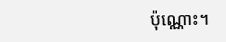ប៉ុណ្ណោះ។